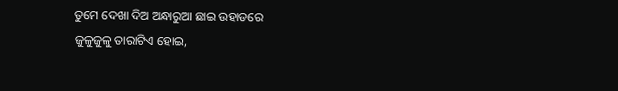ତୁମେ ଦେଖା ଦିଅ ଅନ୍ଧାରୁଆ ଛାଇ ଉହାଡରେ
ଜୁଳୁଜୁଳୁ ତାରାଟିଏ ହୋଇ,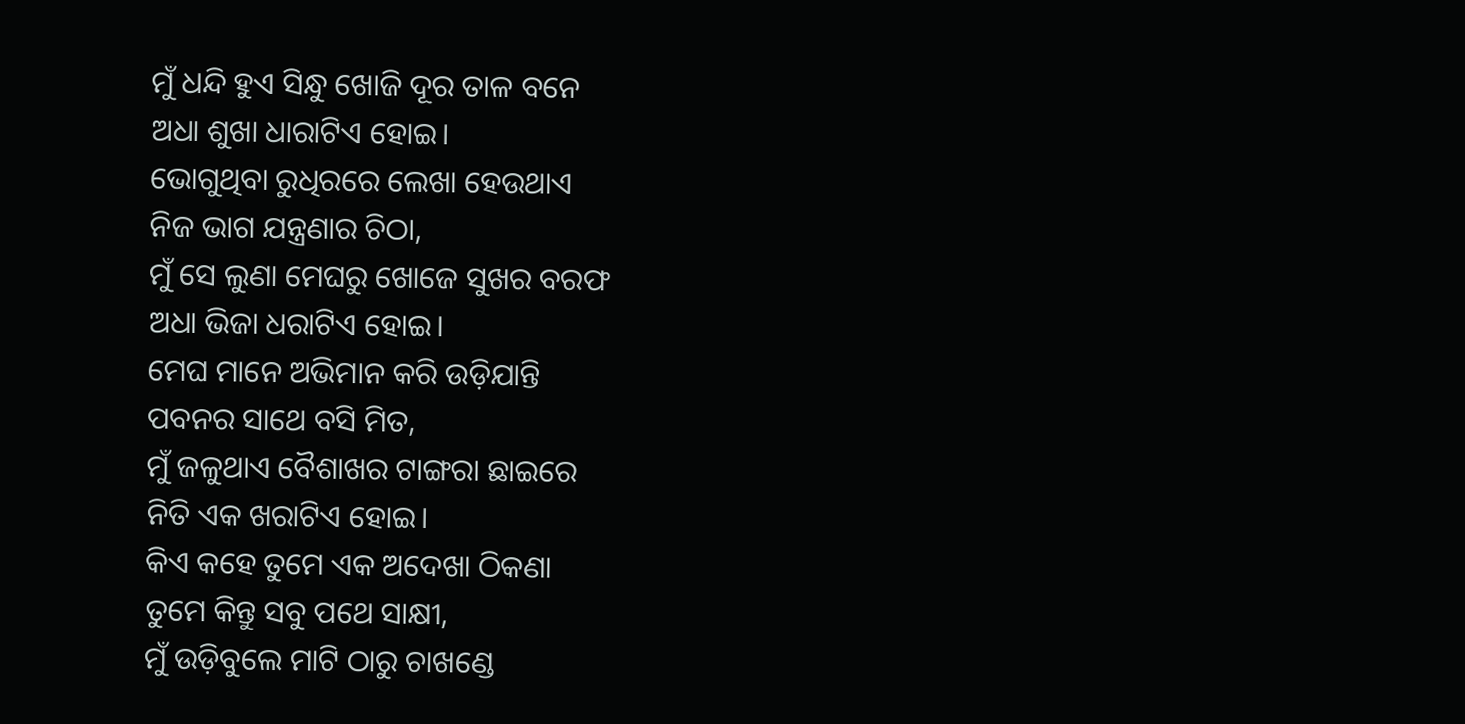ମୁଁ ଧନ୍ଦି ହୁଏ ସିନ୍ଧୁ ଖୋଜି ଦୂର ତାଳ ବନେ
ଅଧା ଶୁଖା ଧାରାଟିଏ ହୋଇ।
ଭୋଗୁଥିବା ରୁଧିରରେ ଲେଖା ହେଉଥାଏ
ନିଜ ଭାଗ ଯନ୍ତ୍ରଣାର ଚିଠା,
ମୁଁ ସେ ଲୁଣା ମେଘରୁ ଖୋଜେ ସୁଖର ବରଫ
ଅଧା ଭିଜା ଧରାଟିଏ ହୋଇ।
ମେଘ ମାନେ ଅଭିମାନ କରି ଉଡ଼ିଯାନ୍ତି
ପବନର ସାଥେ ବସି ମିତ,
ମୁଁ ଜଳୁଥାଏ ବୈଶାଖର ଟାଙ୍ଗରା ଛାଇରେ
ନିତି ଏକ ଖରାଟିଏ ହୋଇ।
କିଏ କହେ ତୁମେ ଏକ ଅଦେଖା ଠିକଣା
ତୁମେ କିନ୍ତୁ ସବୁ ପଥେ ସାକ୍ଷୀ,
ମୁଁ ଉଡ଼ିବୁଲେ ମାଟି ଠାରୁ ଚାଖଣ୍ଡେ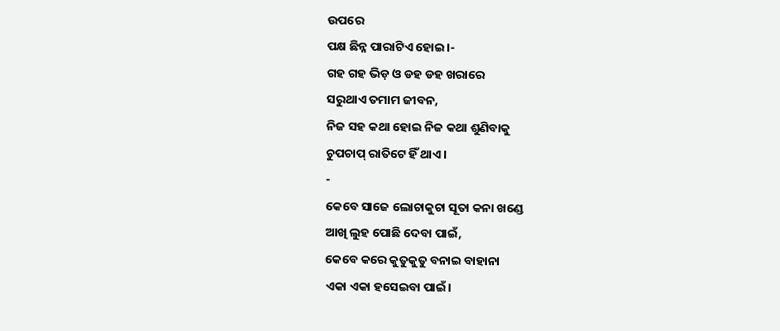ଉପରେ
ପକ୍ଷ ଛିନ୍ନ ପାରାଟିଏ ହୋଇ।-
ଗହ ଗହ ଭିଡ଼ ଓ ଡହ ଡହ ଖରାରେ
ସରୁଥାଏ ତମାମ ଜୀବନ,
ନିଜ ସହ କଥା ହୋଇ ନିଜ କଥା ଶୁଣିବାକୁ
ଚୁପଚାପ୍ ରାତିଟେ ହିଁ ଥାଏ।
-
କେବେ ସାଜେ ଲୋଚାକୁଚା ସୂତା କନା ଖଣ୍ଡେ
ଆଖି ଲୁହ ପୋଛି ଦେବା ପାଇଁ,
କେବେ କରେ କୁତୁକୁତୁ ବନାଇ ବାହାନା
ଏକା ଏକା ହସେଇବା ପାଇଁ।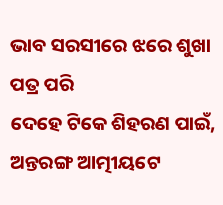ଭାବ ସରସୀରେ ଝରେ ଶୁଖା ପତ୍ର ପରି
ଦେହେ ଟିକେ ଶିହରଣ ପାଇଁ,
ଅନ୍ତରଙ୍ଗ ଆତ୍ମୀୟଟେ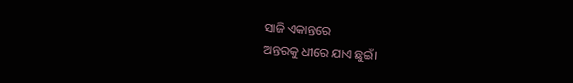ସାଜି ଏକାନ୍ତରେ
ଅନ୍ତରକୁ ଧୀରେ ଯାଏ ଛୁଇଁ।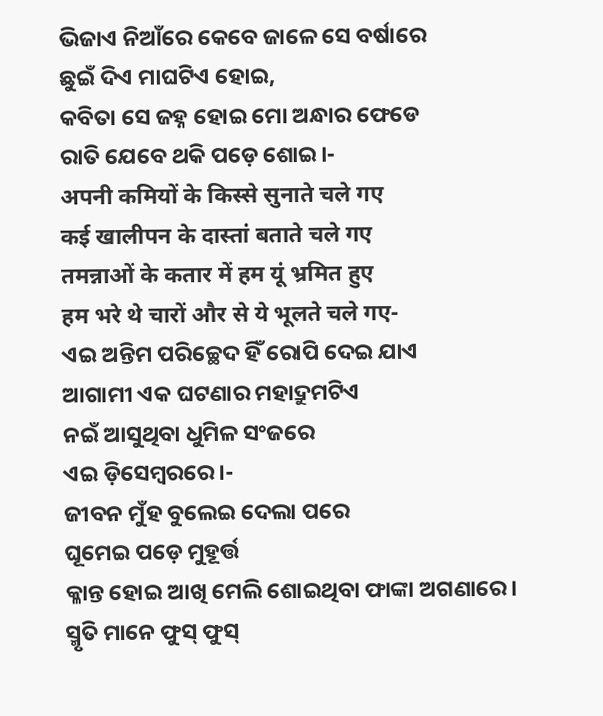ଭିଜାଏ ନିଆଁରେ କେବେ ଜାଳେ ସେ ବର୍ଷାରେ
ଛୁଇଁ ଦିଏ ମାଘଟିଏ ହୋଇ,
କବିତା ସେ ଜହ୍ନ ହୋଇ ମୋ ଅନ୍ଧାର ଫେଡେ
ରାତି ଯେବେ ଥକି ପଡ଼େ ଶୋଇ।-
अपनी कमियों के किस्से सुनाते चले गए
कई खालीपन के दास्तां बताते चले गए
तमन्नाओं के कतार में हम यूं भ्रमित हुए
हम भरे थे चारों और से ये भूलते चले गए-
ଏଇ ଅନ୍ତିମ ପରିଚ୍ଛେଦ ହିଁ ରୋପି ଦେଇ ଯାଏ
ଆଗାମୀ ଏକ ଘଟଣାର ମହାଦ୍ରୁମଟିଏ
ନଇଁ ଆସୁଥିବା ଧୁମିଳ ସଂଜରେ
ଏଇ ଡ଼ିସେମ୍ବରରେ।-
ଜୀବନ ମୁଁହ ବୁଲେଇ ଦେଲା ପରେ
ଘୂମେଇ ପଡ଼େ ମୁହୂର୍ତ୍ତ
କ୍ଳାନ୍ତ ହୋଇ ଆଖି ମେଲି ଶୋଇଥିବା ଫାଙ୍କା ଅଗଣାରେ।
ସ୍ମୃତି ମାନେ ଫୁସ୍ ଫୁସ୍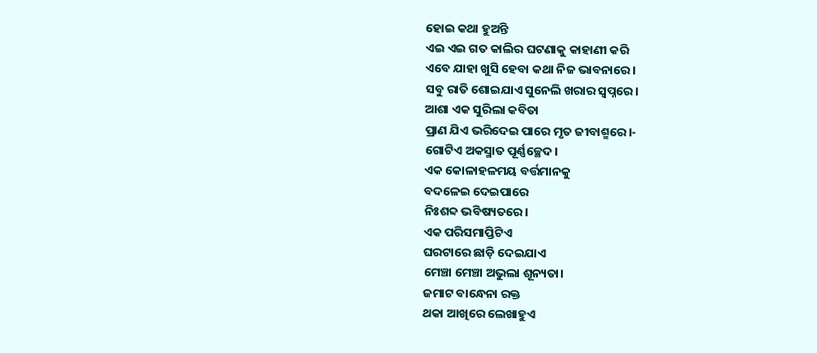ହୋଇ କଥା ହୁଅନ୍ତି
ଏଇ ଏଇ ଗତ କାଲିର ଘଟଣାକୁ କାହାଣୀ କରି
ଏବେ ଯାହା ଖୁସି ହେବା କଥା ନିଜ ଭାବନାରେ।
ସବୁ ରାତି ଶୋଇଯାଏ ସୁନେଲି ଖରାର ସ୍ୱପ୍ନରେ।
ଆଶା ଏକ ସୁରିଲା କବିତା
ପ୍ରାଣ ଯିଏ ଭରିଦେଇ ପାରେ ମୃତ ଜୀବାଶ୍ମରେ।-
ଗୋଟିଏ ଅକସ୍ମାତ ପୂର୍ଣ୍ଣଚ୍ଛେଦ।
ଏକ କୋଳାହଳମୟ ବର୍ତ୍ତମାନକୁ
ବଦଳେଇ ଦେଇପାରେ
ନିଃଶବ୍ଦ ଭବିଷ୍ୟତରେ।
ଏକ ପରିସମାପ୍ତିଟିଏ
ଘରଟାରେ ଛାଡ଼ି ଦେଇଯାଏ
ମେଞ୍ଚା ମେଞ୍ଚା ଅଭୁଲା ଶୂନ୍ୟତା।
ଜମାଟ ବାନ୍ଧେନା ରକ୍ତ
ଥକା ଆଖିରେ ଲେଖାହୁଏ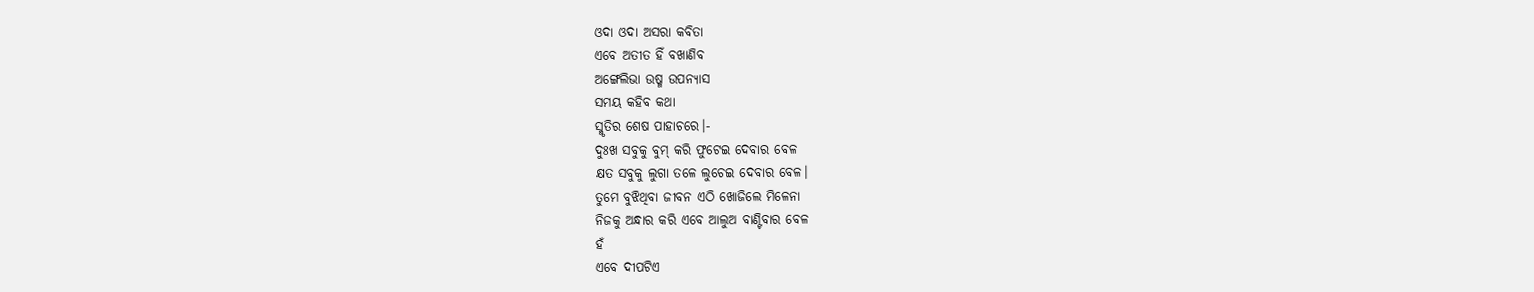ଓଦା ଓଦା ଅସରା କବିତା
ଏବେ ଅତୀତ ହିଁ ବଖାଣିବ
ଅଙ୍ଗେଲିଭା ଉଷ୍ମ ଉପନ୍ୟାସ
ସମୟ କହିବ କଥା
ସ୍ମୃତିର ଶେଷ ପାହାଚରେ।-
ଦୁଃଖ ସବୁକୁ ବୁମ୍ କରି ଫୁଟେଇ ଦେବାର ବେଳ
କ୍ଷତ ସବୁକୁ ଲୁଗା ତଳେ ଲୁଚେଇ ଦେବାର ବେଳ।
ତୁମେ ବୁଝିଥିବା ଜୀବନ ଏଠି ଖୋଜିଲେ ମିଳେନା
ନିଜକୁ ଅନ୍ଧାର କରି ଏବେ ଆଲୁଅ ବାଣ୍ଟିବାର ବେଳ
ହଁ
ଏବେ ଦୀପଟିଏ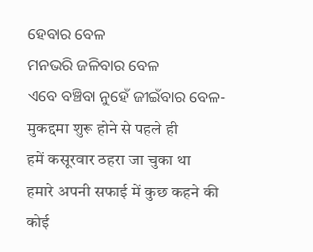ହେବାର ବେଳ
ମନଭରି ଜଳିବାର ବେଳ
ଏବେ ବଞ୍ଚିବା ନୁହେଁ ଜୀଇଁବାର ବେଳ-
मुकद्दमा शुरू होने से पहले ही
हमें कसूरवार ठहरा जा चुका था
हमारे अपनी सफाई में कुछ कहने की
कोई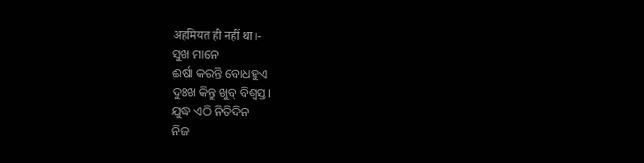अहमियत ही नहीं था।-
ସୁଖ ମାନେ
ଈର୍ଷା କରନ୍ତି ବୋଧହୁଏ
ଦୁଃଖ କିନ୍ତୁ ଖୁବ୍ ବିଶ୍ଵସ୍ତ।
ଯୁଦ୍ଧ ଏଠି ନିତିଦିନ
ନିଜ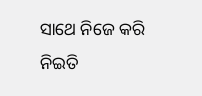ସାଥେ ନିଜେ କରି
ନିଇତି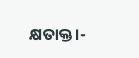କ୍ଷତାକ୍ତ।-